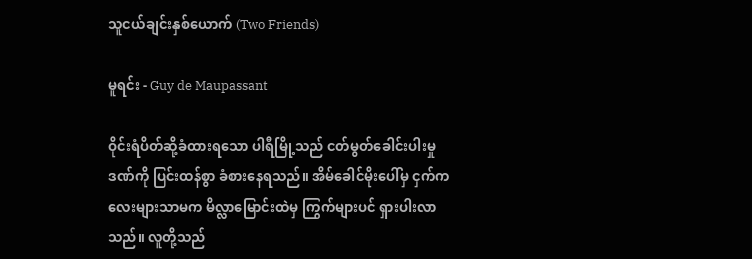သူငယ်ချင်းနှစ်ယောက် (Two Friends)

မူရင်း - Guy de Maupassant

ဝိုင်းရံပိတ်ဆို့ခံထားရသော ပါရီမြို့သည် ငတ်မွတ်ခေါင်းပါးမှုဒဏ်ကို ပြင်းထန်စွာ ခံစားနေရသည်။ အိမ်ခေါင်မိုးပေါ်မှ ငှက်ကလေးများသာမက မိလ္လာမြောင်းထဲမှ ကြွက်များပင် ရှားပါးလာသည်။ လူတို့သည်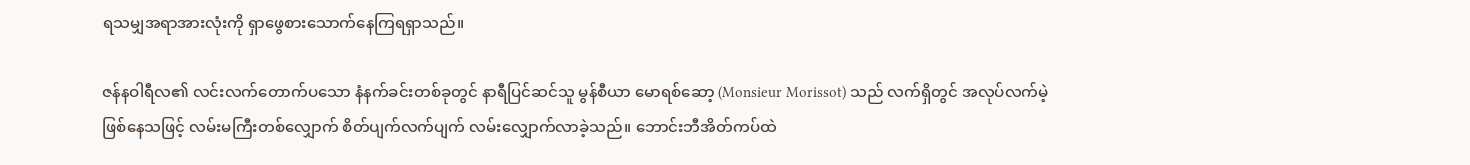ရသမျှအရာအားလုံးကို ရှာဖွေစားသောက်နေကြရရှာသည်။

ဇန်နဝါရီလ၏ လင်းလက်တောက်ပသော နံနက်ခင်းတစ်ခုတွင် နာရီပြင်ဆင်သူ မွန်စီယာ မောရစ်ဆော့ (Monsieur Morissot) သည် လက်ရှိတွင် အလုပ်လက်မဲ့ဖြစ်နေသဖြင့် လမ်းမကြီးတစ်လျှောက် စိတ်ပျက်လက်ပျက် လမ်းလျှောက်လာခဲ့သည်။ ဘောင်းဘီအိတ်ကပ်ထဲ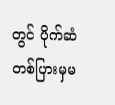တွင် ပိုက်ဆံတစ်ပြားမှမ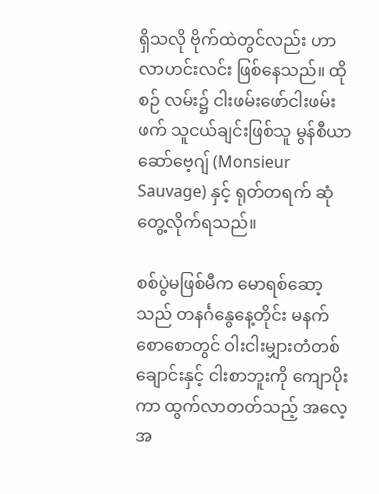ရှိသလို ဗိုက်ထဲတွင်လည်း ဟာလာဟင်းလင်း ဖြစ်နေသည်။ ထိုစဉ် လမ်း၌ ငါးဖမ်းဖော်ငါးဖမ်းဖက် သူငယ်ချင်းဖြစ်သူ မွန်စီယာ ဆော်ဗေ့ဂျ် (Monsieur Sauvage) နှင့် ရုတ်တရက် ဆုံတွေ့လိုက်ရသည်။

စစ်ပွဲမဖြစ်မီက မောရစ်ဆော့သည် တနင်္ဂနွေနေ့တိုင်း မနက်စောစောတွင် ဝါးငါးမျှားတံတစ်ချောင်းနှင့် ငါးစာဘူးကို ကျောပိုးကာ ထွက်လာတတ်သည့် အလေ့အ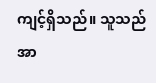ကျင့်ရှိသည်။ သူသည် အာ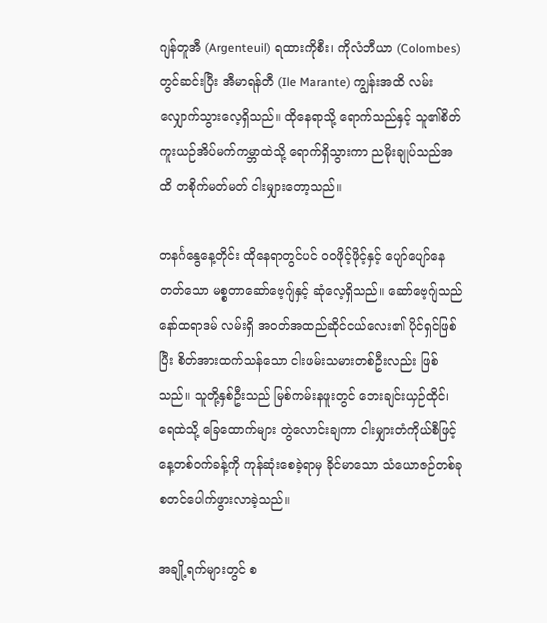ဂျန်တူအီ (Argenteuil) ရထားကိုစီး၊ ကိုလံဘီယာ (Colombes) တွင်ဆင်းပြီး အီမာရန်တီ (Ile Marante) ကျွန်းအထိ လမ်းလျှောက်သွားလေ့ရှိသည်။ ထိုနေရာသို့ ရောက်သည်နှင့် သူ၏စိတ်ကူးယဉ်အိပ်မက်ကမ္ဘာထဲသို့ ရောက်ရှိသွားကာ ညမိုးချုပ်သည်အထိ တစိုက်မတ်မတ် ငါးမျှားတော့သည်။

တနင်္ဂနွေနေ့တိုင်း ထိုနေရာတွင်ပင် ဝဝဖိုင့်ဖိုင့်နှင့် ပျော်ပျော်နေတတ်သော မစ္စတာဆော်ဗေ့ဂျ်နှင့် ဆုံလေ့ရှိသည်။ ဆော်ဗေ့ဂျ်သည် နော်ထရာဒမ် လမ်းရှိ အဝတ်အထည်ဆိုင်ငယ်လေး၏ ပိုင်ရှင်ဖြစ်ပြီး စိတ်အားထက်သန်သော ငါးဖမ်းသမားတစ်ဦးလည်း ဖြစ်သည်။ သူတို့နှစ်ဦးသည် မြစ်ကမ်းနဖူးတွင် ဘေးချင်းယှဉ်ထိုင်၊ ရေထဲသို့ ခြေထောက်များ တွဲလောင်းချကာ ငါးမျှားတံကိုယ်စီဖြင့် နေ့တစ်ဝက်ခန့်ကို ကုန်ဆုံးစေခဲ့ရာမှ ခိုင်မာသော သံယောဇဉ်တစ်ခု စတင်ပေါက်ဖွားလာခဲ့သည်။

အချို့ရက်များတွင် စ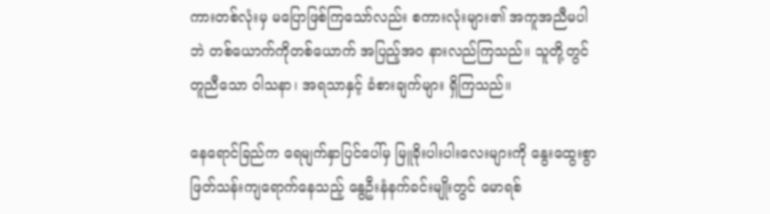ကားတစ်လုံးမှ မပြောဖြစ်ကြသော်လည်း စကားလုံးများ၏ အကူအညီမပါဘဲ တစ်ယောက်ကိုတစ်ယောက် အပြည့်အဝ နားလည်ကြသည်။ သူတို့တွင် တူညီသော ဝါသနာ၊ အရသာနှင့် ခံစားချက်များ ရှိကြသည်။

နေရောင်ခြည်က ရေမျက်နှာပြင်ပေါ်မှ မြူခိုးပါးပါးလေးများကို နွေးထွေးစွာ ဖြတ်သန်းကျရောက်နေသည့် နွေဦးနံနက်ခင်းမျိုးတွင် မောရစ်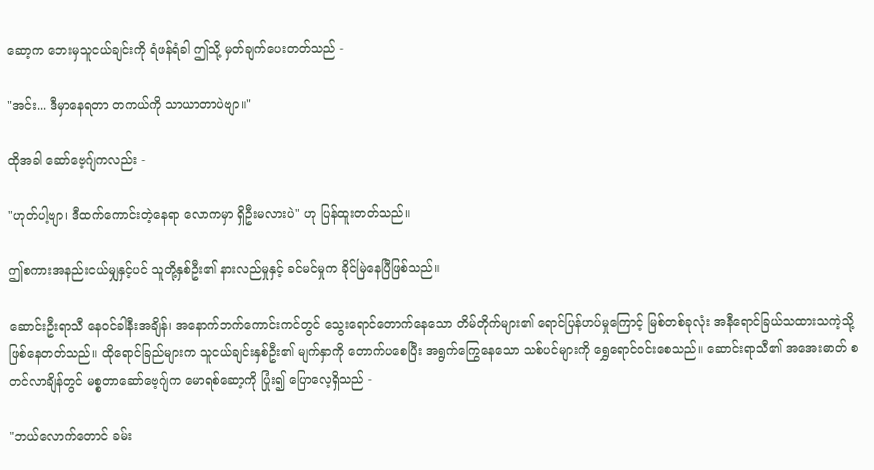ဆော့က ဘေးမှသူငယ်ချင်းကို ရံဖန်ရံခါ ဤသို့ မှတ်ချက်ပေးတတ်သည် -

"အင်း... ဒီမှာနေရတာ တကယ်ကို သာယာတာပဲဗျာ။"

ထိုအခါ ဆော်ဗေ့ဂျ်ကလည်း -

"ဟုတ်ပါ့ဗျာ၊ ဒီထက်ကောင်းတဲ့နေရာ လောကမှာ ရှိဦးမလားပဲ" ဟု ပြန်ထူးတတ်သည်။

ဤစကားအနည်းငယ်မျှနှင့်ပင် သူတို့နှစ်ဦး၏ နားလည်မှုနှင့် ခင်မင်မှုက ခိုင်မြဲနေပြီဖြစ်သည်။

ဆောင်းဦးရာသီ နေဝင်ခါနီးအချိန်၊ အနောက်ဘက်ကောင်းကင်တွင် သွေးရောင်တောက်နေသော တိမ်တိုက်များ၏ ရောင်ပြန်ဟပ်မှုကြောင့် မြစ်တစ်ခုလုံး အနီရောင်ခြယ်သထားသကဲ့သို့ ဖြစ်နေတတ်သည်။ ထိုရောင်ခြည်များက သူငယ်ချင်းနှစ်ဦး၏ မျက်နှာကို တောက်ပစေပြီး အရွက်ကြွေနေသော သစ်ပင်များကို ရွှေရောင်ဝင်းစေသည်။ ဆောင်းရာသီ၏ အအေးဓာတ် စတင်လာချိန်တွင် မစ္စတာဆော်ဗေ့ဂျ်က မောရစ်ဆော့ကို ပြုံး၍ ပြောလေ့ရှိသည် -

"ဘယ်လောက်တောင် ခမ်း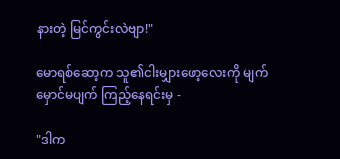နားတဲ့ မြင်ကွင်းလဲဗျာ!"

မောရစ်ဆော့က သူ၏ငါးမျှားဖော့လေးကို မျက်မှောင်မပျက် ကြည့်နေရင်းမှ -

"ဒါက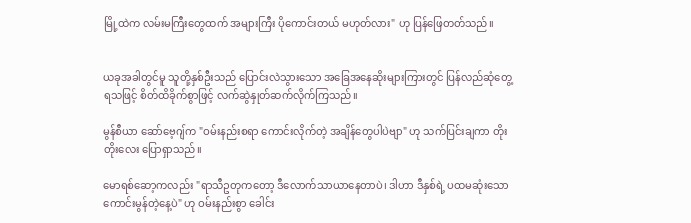မြို့ထဲက လမ်းမကြီးတွေထက် အများကြီး ပိုကောင်းတယ် မဟုတ်လား" ဟု ပြန်ဖြေတတ်သည်။


ယခုအခါတွင်မူ သူတို့နှစ်ဦးသည် ပြောင်းလဲသွားသော အခြေအနေဆိုးများကြားတွင် ပြန်လည်ဆုံတွေ့ရသဖြင့် စိတ်ထိခိုက်စွာဖြင့် လက်ဆွဲနှုတ်ဆက်လိုက်ကြသည်။

မွန်စီယာ ဆော်ဗေ့ဂျ်က "ဝမ်းနည်းစရာ ကောင်းလိုက်တဲ့ အချိန်တွေပါပဲဗျာ" ဟု သက်ပြင်းချကာ တိုးတိုးလေး ပြောရှာသည်။

မောရစ်ဆော့ကလည်း "ရာသီဥတုကတော့ ဒီလောက်သာယာနေတာပဲ၊ ဒါဟာ ဒီနှစ်ရဲ့ ပထမဆုံးသော ကောင်းမွန်တဲ့နေ့ပဲ" ဟု ဝမ်းနည်းစွာ ခေါင်း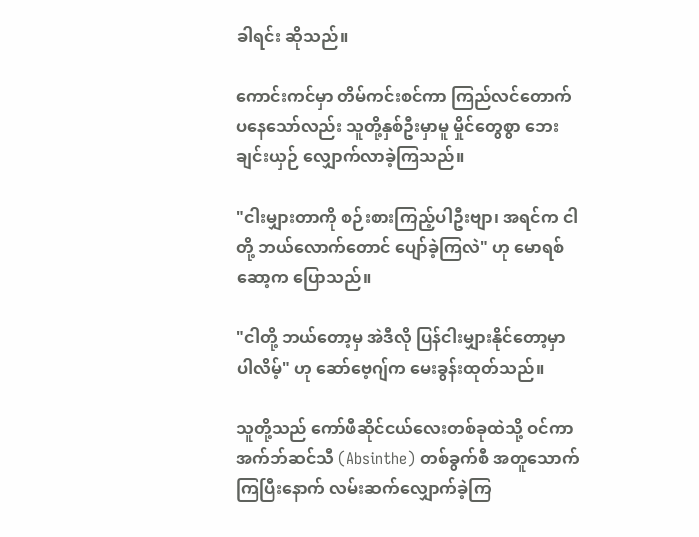ခါရင်း ဆိုသည်။

ကောင်းကင်မှာ တိမ်ကင်းစင်ကာ ကြည်လင်တောက်ပနေသော်လည်း သူတို့နှစ်ဦးမှာမူ မှိုင်တွေစွာ ဘေးချင်းယှဉ် လျှောက်လာခဲ့ကြသည်။

"ငါးမျှားတာကို စဉ်းစားကြည့်ပါဦးဗျာ၊ အရင်က ငါတို့ ဘယ်လောက်တောင် ပျော်ခဲ့ကြလဲ" ဟု မောရစ်ဆော့က ပြောသည်။

"ငါတို့ ဘယ်တော့မှ အဲဒီလို ပြန်ငါးမျှားနိုင်တော့မှာပါလိမ့်" ဟု ဆော်ဗေ့ဂျ်က မေးခွန်းထုတ်သည်။

သူတို့သည် ကော်ဖီဆိုင်ငယ်လေးတစ်ခုထဲသို့ ဝင်ကာ အက်ဘ်ဆင်သီ (Absinthe) တစ်ခွက်စီ အတူသောက်ကြပြီးနောက် လမ်းဆက်လျှောက်ခဲ့ကြ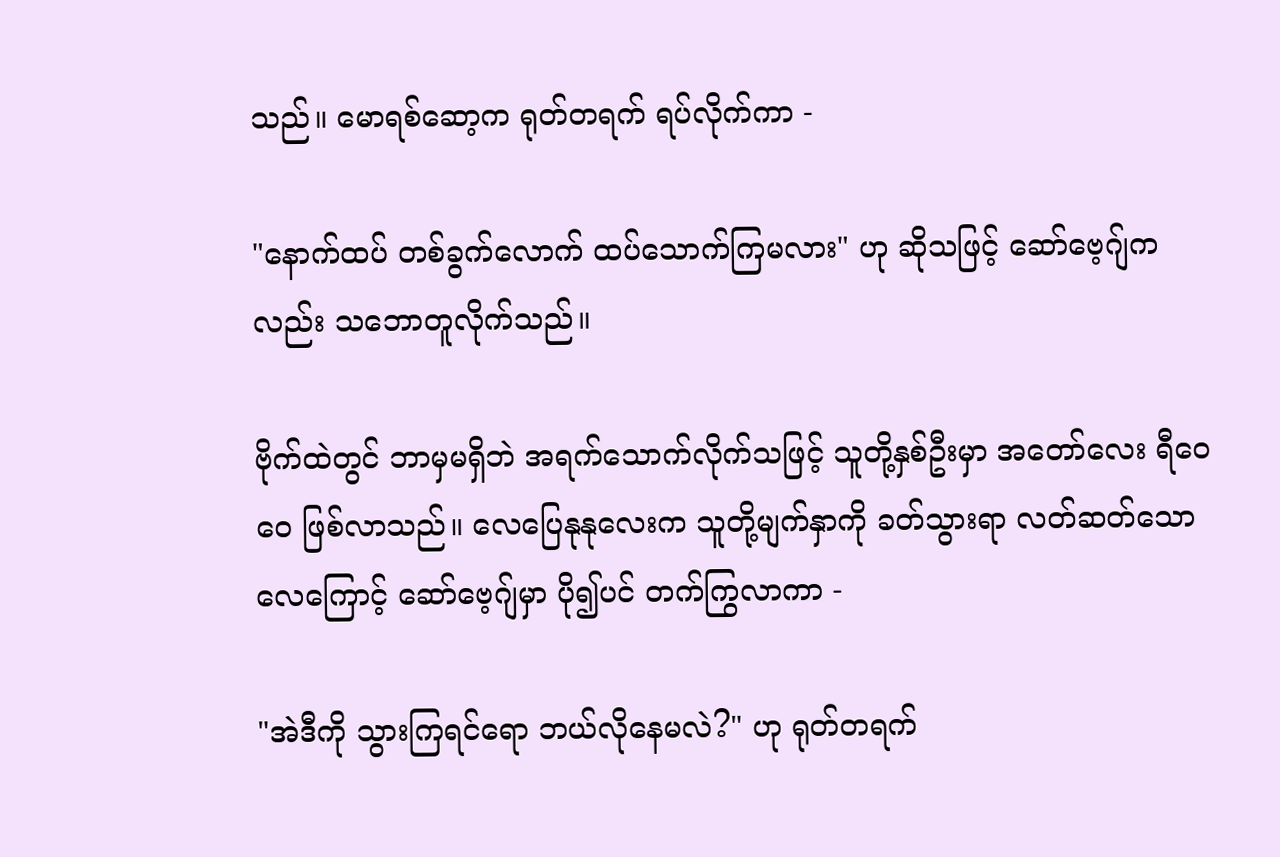သည်။ မောရစ်ဆော့က ရုတ်တရက် ရပ်လိုက်ကာ -

"နောက်ထပ် တစ်ခွက်လောက် ထပ်သောက်ကြမလား" ဟု ဆိုသဖြင့် ဆော်ဗေ့ဂျ်ကလည်း သဘောတူလိုက်သည်။

ဗိုက်ထဲတွင် ဘာမှမရှိဘဲ အရက်သောက်လိုက်သဖြင့် သူတို့နှစ်ဦးမှာ အတော်လေး ရီဝေဝေ ဖြစ်လာသည်။ လေပြေနုနုလေးက သူတို့မျက်နှာကို ခတ်သွားရာ လတ်ဆတ်သောလေကြောင့် ဆော်ဗေ့ဂျ်မှာ ပို၍ပင် တက်ကြွလာကာ -

"အဲဒီကို သွားကြရင်ရော ဘယ်လိုနေမလဲ?" ဟု ရုတ်တရက်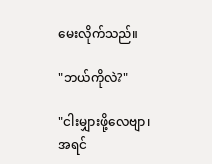မေးလိုက်သည်။

"ဘယ်ကိုလဲ?"

"ငါးမျှားဖို့လေဗျာ၊ အရင်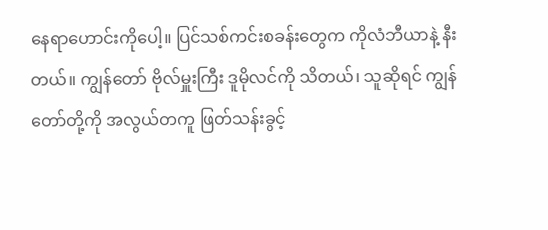နေရာဟောင်းကိုပေါ့။ ပြင်သစ်ကင်းစခန်းတွေက ကိုလံဘီယာနဲ့ နီးတယ်။ ကျွန်တော် ဗိုလ်မှူးကြီး ဒူမိုလင်ကို သိတယ်၊ သူဆိုရင် ကျွန်တော်တို့ကို အလွယ်တကူ ဖြတ်သန်းခွင့်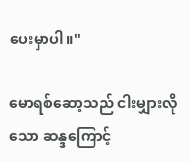ပေးမှာပါ။"

မောရစ်ဆော့သည် ငါးမျှားလိုသော ဆန္ဒကြောင့်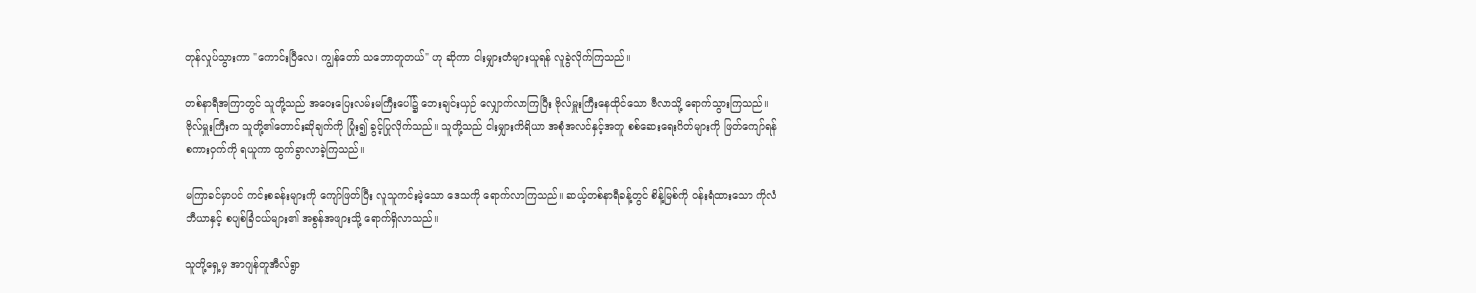တုန်လှုပ်သွားကာ "ကောင်းပြီလေ၊ ကျွန်တော် သဘောတူတယ်" ဟု ဆိုကာ ငါးမျှားတံများယူရန် လူခွဲလိုက်ကြသည်။

တစ်နာရီအကြာတွင် သူတို့သည် အဝေးပြေးလမ်းမကြီးပေါ်၌ ဘေးချင်းယှဉ် လျှောက်လာကြပြီး ဗိုလ်မှူးကြီးနေထိုင်သော ဗီလာသို့ ရောက်သွားကြသည်။ ဗိုလ်မှူးကြီးက သူတို့၏တောင်းဆိုချက်ကို ပြုံး၍ ခွင့်ပြုလိုက်သည်။ သူတို့သည် ငါးမျှားကိရိယာ အစုံအလင်နှင့်အတူ စစ်ဆေးရေးဂိတ်များကို ဖြတ်ကျော်ရန် စကားဝှက်ကို ရယူကာ ထွက်ခွာလာခဲ့ကြသည်။

မကြာခင်မှာပင် ကင်းစခန်းများကို ကျော်ဖြတ်ပြီး လူသူကင်းမဲ့သော ဒေသကို ရောက်လာကြသည်။ ဆယ့်တစ်နာရီခန့်တွင် စိန့်မြစ်ကို ဝန်းရံထားသော ကိုလံဘီယာနှင့် စပျစ်ခြံငယ်များ၏ အစွန်အဖျားသို့ ရောက်ရှိလာသည်။

သူတို့ရှေ့မှ အာဂျန်တူအီလ်ရွာ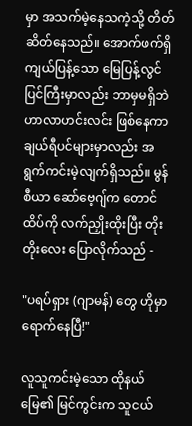မှာ အသက်မဲ့နေသကဲ့သို့ တိတ်ဆိတ်နေသည်။ အောက်ဖက်ရှိ ကျယ်ပြန့်သော မြေပြန့်လွင်ပြင်ကြီးမှာလည်း ဘာမှမရှိဘဲ ဟာလာဟင်းလင်း ဖြစ်နေကာ ချယ်ရီပင်များမှာလည်း အရွက်ကင်းမဲ့လျက်ရှိသည်။ မွန်စီယာ ဆော်ဗေ့ဂျ်က တောင်ထိပ်ကို လက်ညှိုးထိုးပြီး တိုးတိုးလေး ပြောလိုက်သည် -

"ပရပ်ရှား (ဂျာမန်) တွေ ဟိုမှာ ရောက်နေပြီ!"

လူသူကင်းမဲ့သော ထိုနယ်မြေ၏ မြင်ကွင်းက သူငယ်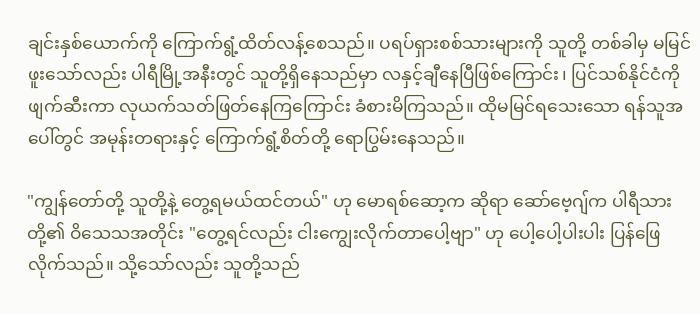ချင်းနှစ်ယောက်ကို ကြောက်ရွံ့ထိတ်လန့်စေသည်။ ပရပ်ရှားစစ်သားများကို သူတို့ တစ်ခါမှ မမြင်ဖူးသော်လည်း ပါရီမြို့အနီးတွင် သူတို့ရှိနေသည်မှာ လနှင့်ချီနေပြီဖြစ်ကြောင်း၊ ပြင်သစ်နိုင်ငံကို ဖျက်ဆီးကာ လုယက်သတ်ဖြတ်နေကြကြောင်း ခံစားမိကြသည်။ ထိုမမြင်ရသေးသော ရန်သူအပေါ်တွင် အမုန်းတရားနှင့် ကြောက်ရွံ့စိတ်တို့ ရောပြွမ်းနေသည်။

"ကျွန်တော်တို့ သူတို့နဲ့ တွေ့ရမယ်ထင်တယ်" ဟု မောရစ်ဆော့က ဆိုရာ ဆော်ဗေ့ဂျ်က ပါရီသားတို့၏ ဝိသေသအတိုင်း "တွေ့ရင်လည်း ငါးကျွေးလိုက်တာပေါ့ဗျာ" ဟု ပေါ့ပေါ့ပါးပါး ပြန်ဖြေလိုက်သည်။ သို့သော်လည်း သူတို့သည်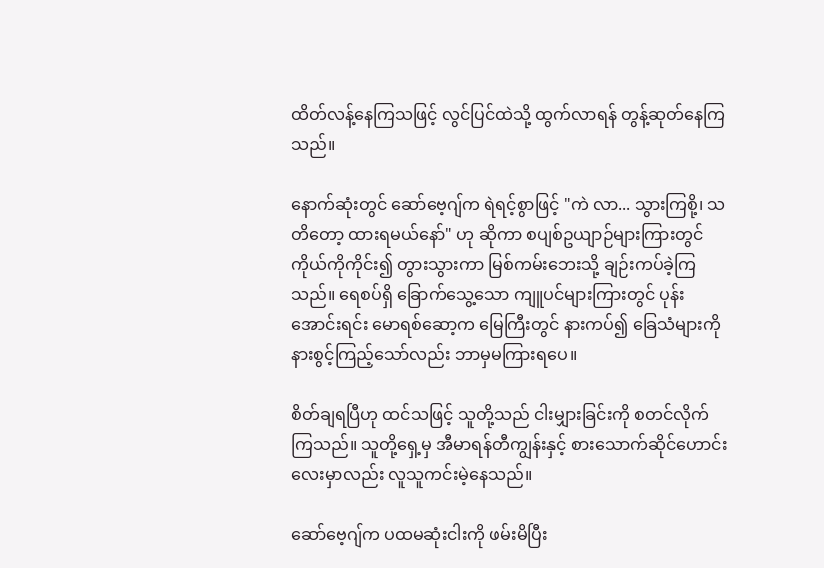ထိတ်လန့်နေကြသဖြင့် လွင်ပြင်ထဲသို့ ထွက်လာရန် တွန့်ဆုတ်နေကြသည်။

နောက်ဆုံးတွင် ဆော်ဗေ့ဂျ်က ရဲရင့်စွာဖြင့် "ကဲ လာ... သွားကြစို့၊ သတိတော့ ထားရမယ်နော်" ဟု ဆိုကာ စပျစ်ဥယျာဉ်များကြားတွင် ကိုယ်ကိုကိုင်း၍ တွားသွားကာ မြစ်ကမ်းဘေးသို့ ချဉ်းကပ်ခဲ့ကြသည်။ ရေစပ်ရှိ ခြောက်သွေ့သော ကျူပင်များကြားတွင် ပုန်းအောင်းရင်း မောရစ်ဆော့က မြေကြီးတွင် နားကပ်၍ ခြေသံများကို နားစွင့်ကြည့်သော်လည်း ဘာမှမကြားရပေ။

စိတ်ချရပြီဟု ထင်သဖြင့် သူတို့သည် ငါးမျှားခြင်းကို စတင်လိုက်ကြသည်။ သူတို့ရှေ့မှ အီမာရန်တီကျွန်းနှင့် စားသောက်ဆိုင်ဟောင်းလေးမှာလည်း လူသူကင်းမဲ့နေသည်။

ဆော်ဗေ့ဂျ်က ပထမဆုံးငါးကို ဖမ်းမိပြီး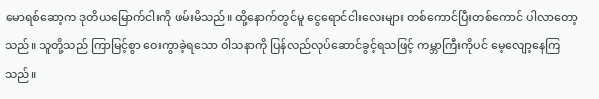မောရစ်ဆော့က ဒုတိယမြောက်ငါးကို ဖမ်းမိသည်။ ထို့နောက်တွင်မူ ငွေရောင်ငါးလေးများ တစ်ကောင်ပြီးတစ်ကောင် ပါလာတော့သည်။ သူတို့သည် ကြာမြင့်စွာ ဝေးကွာခဲ့ရသော ဝါသနာကို ပြန်လည်လုပ်ဆောင်ခွင့်ရသဖြင့် ကမ္ဘာကြီးကိုပင် မေ့လျော့နေကြသည်။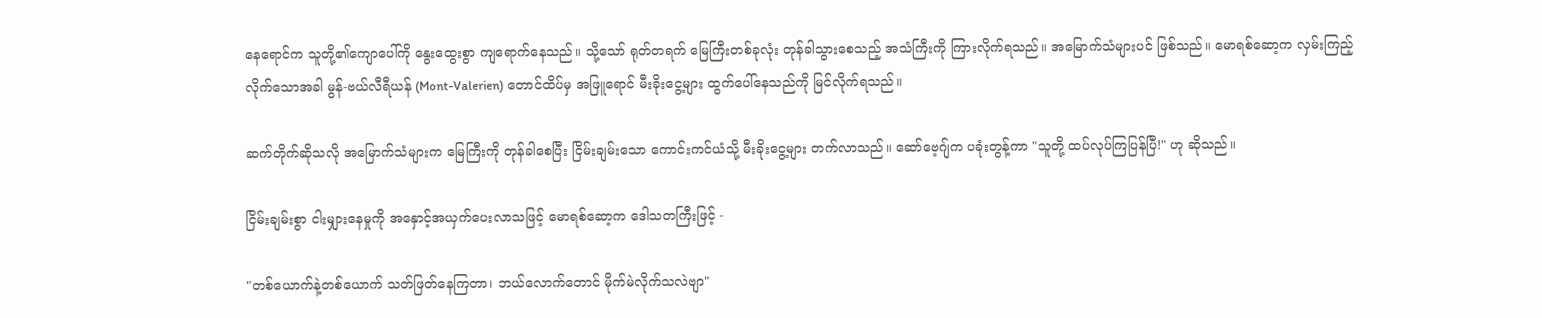နေရောင်က သူတို့၏ကျောပေါ်ကို နွေးထွေးစွာ ကျရောက်နေသည်။ သို့သော် ရုတ်တရက် မြေကြီးတစ်ခုလုံး တုန်ခါသွားစေသည့် အသံကြီးကို ကြားလိုက်ရသည်။ အမြောက်သံများပင် ဖြစ်သည်။ မောရစ်ဆော့က လှမ်းကြည့်လိုက်သောအခါ မွန်-ဗယ်လီရီယန် (Mont-Valerien) တောင်ထိပ်မှ အဖြူရောင် မီးခိုးငွေ့များ ထွက်ပေါ်နေသည်ကို မြင်လိုက်ရသည်။

ဆက်တိုက်ဆိုသလို အမြောက်သံများက မြေကြီးကို တုန်ခါစေပြီး ငြိမ်းချမ်းသော ကောင်းကင်ယံသို့ မီးခိုးငွေ့များ တက်လာသည်။ ဆော်ဗေ့ဂျ်က ပခုံးတွန့်ကာ "သူတို့ ထပ်လုပ်ကြပြန်ပြီ!" ဟု ဆိုသည်။

ငြိမ်းချမ်းစွာ ငါးမျှားနေမှုကို အနှောင့်အယှက်ပေးလာသဖြင့် မောရစ်ဆော့က ဒေါသတကြီးဖြင့် -

"တစ်ယောက်နဲ့တစ်ယောက် သတ်ဖြတ်နေကြတာ၊ ဘယ်လောက်တောင် မိုက်မဲလိုက်သလဲဗျာ"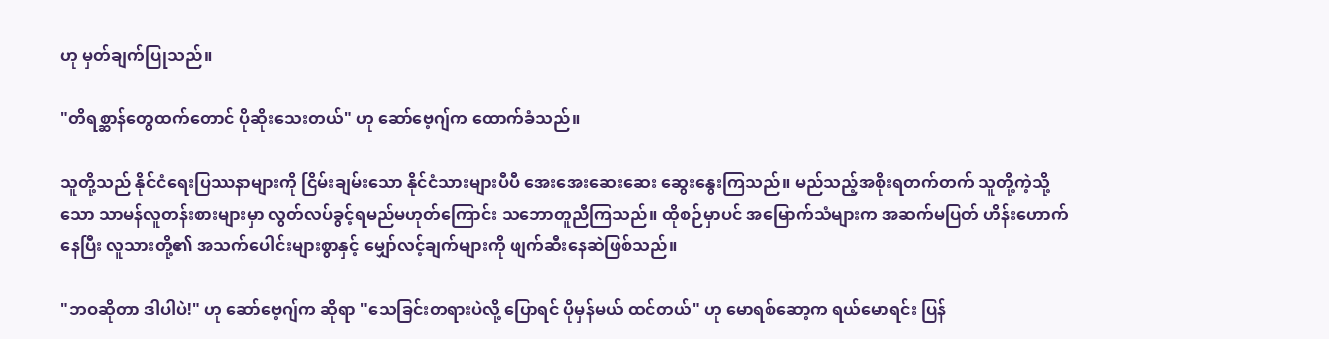ဟု မှတ်ချက်ပြုသည်။

"တိရစ္ဆာန်တွေထက်တောင် ပိုဆိုးသေးတယ်" ဟု ဆော်ဗေ့ဂျ်က ထောက်ခံသည်။

သူတို့သည် နိုင်ငံရေးပြဿနာများကို ငြိမ်းချမ်းသော နိုင်ငံသားများပီပီ အေးအေးဆေးဆေး ဆွေးနွေးကြသည်။ မည်သည့်အစိုးရတက်တက် သူတို့ကဲ့သို့သော သာမန်လူတန်းစားများမှာ လွတ်လပ်ခွင့်ရမည်မဟုတ်ကြောင်း သဘောတူညီကြသည်။ ထိုစဉ်မှာပင် အမြောက်သံများက အဆက်မပြတ် ဟိန်းဟောက်နေပြီး လူသားတို့၏ အသက်ပေါင်းများစွာနှင့် မျှော်လင့်ချက်များကို ဖျက်ဆီးနေဆဲဖြစ်သည်။

"ဘဝဆိုတာ ဒါပါပဲ!" ဟု ဆော်ဗေ့ဂျ်က ဆိုရာ "သေခြင်းတရားပဲလို့ ပြောရင် ပိုမှန်မယ် ထင်တယ်" ဟု မောရစ်ဆော့က ရယ်မောရင်း ပြန်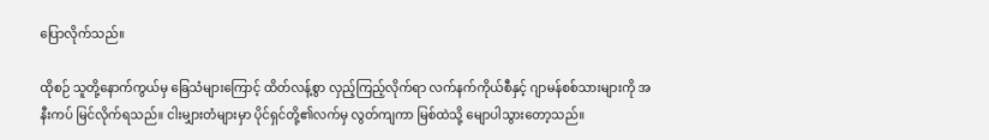ပြောလိုက်သည်။

ထိုစဉ် သူတို့နောက်ကွယ်မှ ခြေသံများကြောင့် ထိတ်လန့်စွာ လှည့်ကြည့်လိုက်ရာ လက်နက်ကိုယ်စီနှင့် ဂျာမန်စစ်သားများကို အနီးကပ် မြင်လိုက်ရသည်။ ငါးမျှားတံများမှာ ပိုင်ရှင်တို့၏လက်မှ လွတ်ကျကာ မြစ်ထဲသို့ မျောပါသွားတော့သည်။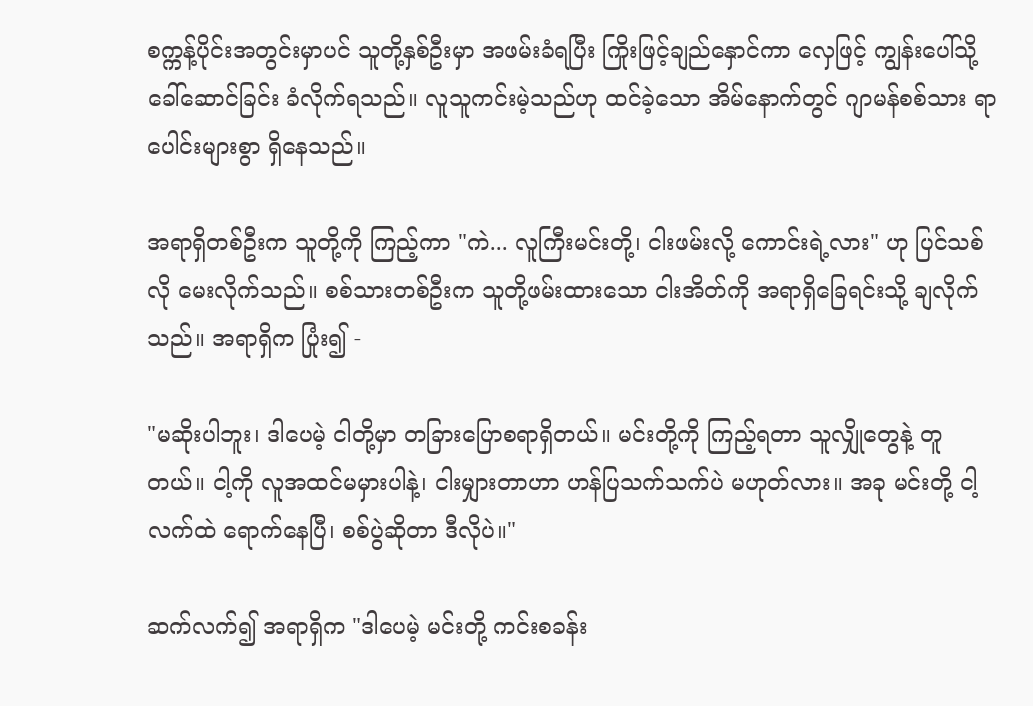စက္ကန့်ပိုင်းအတွင်းမှာပင် သူတို့နှစ်ဦးမှာ အဖမ်းခံရပြီး ကြိုးဖြင့်ချည်နှောင်ကာ လှေဖြင့် ကျွန်းပေါ်သို့ ခေါ်ဆောင်ခြင်း ခံလိုက်ရသည်။ လူသူကင်းမဲ့သည်ဟု ထင်ခဲ့သော အိမ်နောက်တွင် ဂျာမန်စစ်သား ရာပေါင်းများစွာ ရှိနေသည်။

အရာရှိတစ်ဦးက သူတို့ကို ကြည့်ကာ "ကဲ... လူကြီးမင်းတို့၊ ငါးဖမ်းလို့ ကောင်းရဲ့လား" ဟု ပြင်သစ်လို မေးလိုက်သည်။ စစ်သားတစ်ဦးက သူတို့ဖမ်းထားသော ငါးအိတ်ကို အရာရှိခြေရင်းသို့ ချလိုက်သည်။ အရာရှိက ပြုံး၍ -

"မဆိုးပါဘူး၊ ဒါပေမဲ့ ငါတို့မှာ တခြားပြောစရာရှိတယ်။ မင်းတို့ကို ကြည့်ရတာ သူလျှိုတွေနဲ့ တူတယ်။ ငါ့ကို လူအထင်မမှားပါနဲ့၊ ငါးမျှားတာဟာ ဟန်ပြသက်သက်ပဲ မဟုတ်လား။ အခု မင်းတို့ ငါ့လက်ထဲ ရောက်နေပြီ၊ စစ်ပွဲဆိုတာ ဒီလိုပဲ။"

ဆက်လက်၍ အရာရှိက "ဒါပေမဲ့ မင်းတို့ ကင်းစခန်း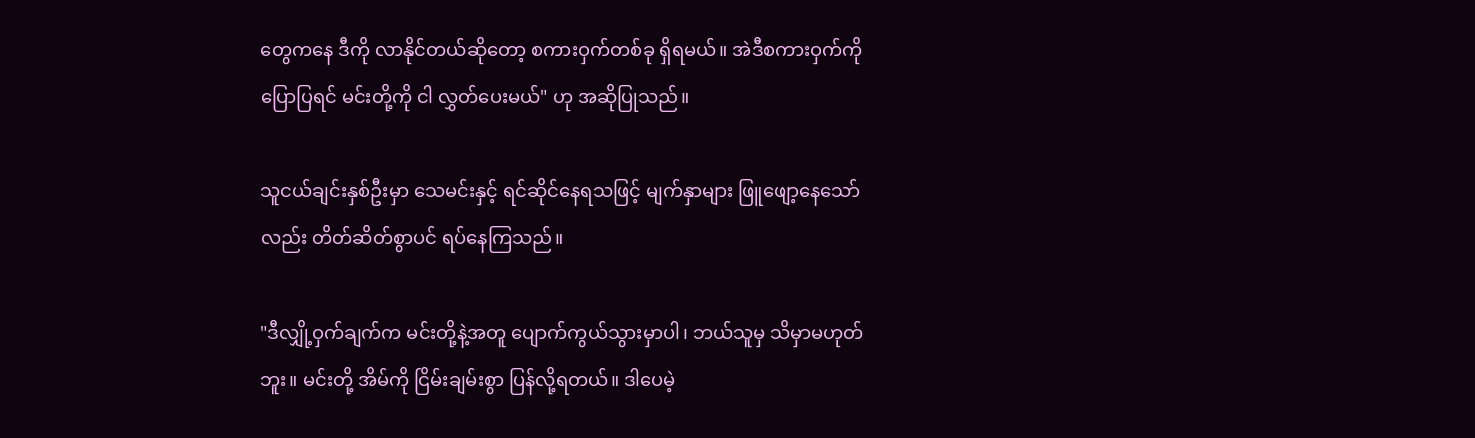တွေကနေ ဒီကို လာနိုင်တယ်ဆိုတော့ စကားဝှက်တစ်ခု ရှိရမယ်။ အဲဒီစကားဝှက်ကို ပြောပြရင် မင်းတို့ကို ငါ လွှတ်ပေးမယ်" ဟု အဆိုပြုသည်။

သူငယ်ချင်းနှစ်ဦးမှာ သေမင်းနှင့် ရင်ဆိုင်နေရသဖြင့် မျက်နှာများ ဖြူဖျော့နေသော်လည်း တိတ်ဆိတ်စွာပင် ရပ်နေကြသည်။

"ဒီလျှို့ဝှက်ချက်က မင်းတို့နဲ့အတူ ပျောက်ကွယ်သွားမှာပါ၊ ဘယ်သူမှ သိမှာမဟုတ်ဘူး။ မင်းတို့ အိမ်ကို ငြိမ်းချမ်းစွာ ပြန်လို့ရတယ်။ ဒါပေမဲ့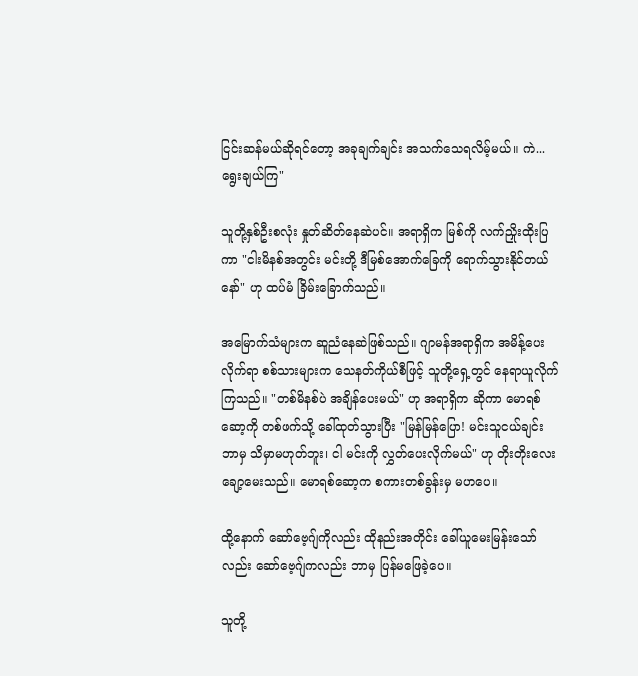ငြင်းဆန်မယ်ဆိုရင်တော့ အခုချက်ချင်း အသက်သေရလိမ့်မယ်။ ကဲ... ရွေးချယ်ကြ"

သူတို့နှစ်ဦးစလုံး နှုတ်ဆိတ်နေဆဲပင်။ အရာရှိက မြစ်ကို လက်ညှိုးထိုးပြကာ "ငါးမိနစ်အတွင်း မင်းတို့ ဒီမြစ်အောက်ခြေကို ရောက်သွားနိုင်တယ်နော်" ဟု ထပ်မံ ခြိမ်းခြောက်သည်။

အမြောက်သံများက ဆူညံနေဆဲဖြစ်သည်။ ဂျာမန်အရာရှိက အမိန့်ပေးလိုက်ရာ စစ်သားများက သေနတ်ကိုယ်စီဖြင့် သူတို့ရှေ့တွင် နေရာယူလိုက်ကြသည်။ "တစ်မိနစ်ပဲ အချိန်ပေးမယ်" ဟု အရာရှိက ဆိုကာ မောရစ်ဆော့ကို တစ်ဖက်သို့ ခေါ်ထုတ်သွားပြီး "မြန်မြန်ပြော! မင်းသူငယ်ချင်း ဘာမှ သိမှာမဟုတ်ဘူး၊ ငါ မင်းကို လွှတ်ပေးလိုက်မယ်" ဟု တိုးတိုးလေး ချော့မေးသည်။ မောရစ်ဆော့က စကားတစ်ခွန်းမှ မဟပေ။

ထို့နောက် ဆော်ဗေ့ဂျ်ကိုလည်း ထိုနည်းအတိုင်း ခေါ်ယူမေးမြန်းသော်လည်း ဆော်ဗေ့ဂျ်ကလည်း ဘာမှ ပြန်မဖြေခဲ့ပေ။

သူတို့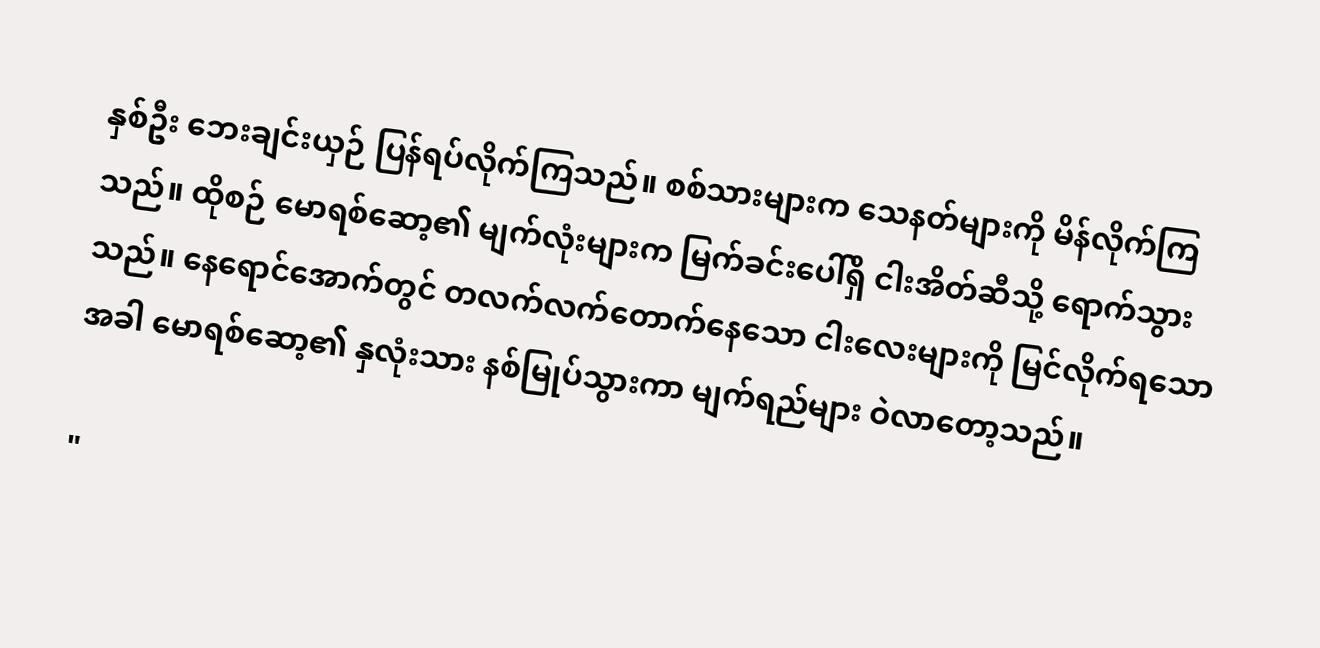နှစ်ဦး ဘေးချင်းယှဉ် ပြန်ရပ်လိုက်ကြသည်။ စစ်သားများက သေနတ်များကို မိန်လိုက်ကြသည်။ ထိုစဉ် မောရစ်ဆော့၏ မျက်လုံးများက မြက်ခင်းပေါ်ရှိ ငါးအိတ်ဆီသို့ ရောက်သွားသည်။ နေရောင်အောက်တွင် တလက်လက်တောက်နေသော ငါးလေးများကို မြင်လိုက်ရသောအခါ မောရစ်ဆော့၏ နှလုံးသား နစ်မြုပ်သွားကာ မျက်ရည်များ ဝဲလာတော့သည်။

"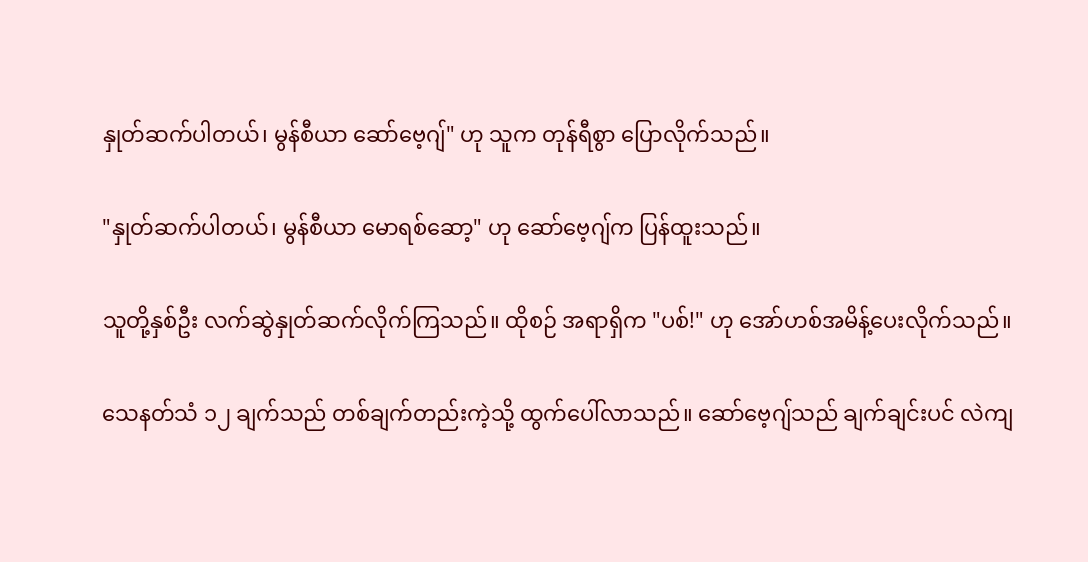နှုတ်ဆက်ပါတယ်၊ မွန်စီယာ ဆော်ဗေ့ဂျ်" ဟု သူက တုန်ရီစွာ ပြောလိုက်သည်။

"နှုတ်ဆက်ပါတယ်၊ မွန်စီယာ မောရစ်ဆော့" ဟု ဆော်ဗေ့ဂျ်က ပြန်ထူးသည်။

သူတို့နှစ်ဦး လက်ဆွဲနှုတ်ဆက်လိုက်ကြသည်။ ထိုစဉ် အရာရှိက "ပစ်!" ဟု အော်ဟစ်အမိန့်ပေးလိုက်သည်။

သေနတ်သံ ၁၂ ချက်သည် တစ်ချက်တည်းကဲ့သို့ ထွက်ပေါ်လာသည်။ ဆော်ဗေ့ဂျ်သည် ချက်ချင်းပင် လဲကျ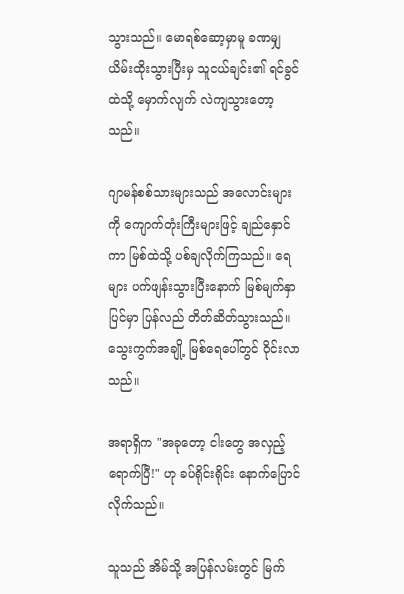သွားသည်။ မောရစ်ဆော့မှာမူ ခဏမျှ ယိမ်းထိုးသွားပြီးမှ သူငယ်ချင်း၏ ရင်ခွင်ထဲသို့ မှောက်လျက် လဲကျသွားတော့သည်။

ဂျာမန်စစ်သားများသည် အလောင်းများကို ကျောက်တုံးကြီးများဖြင့် ချည်နှောင်ကာ မြစ်ထဲသို့ ပစ်ချလိုက်ကြသည်။ ရေများ ပက်ဖျန်းသွားပြီးနောက် မြစ်မျက်နှာပြင်မှာ ပြန်လည် တိတ်ဆိတ်သွားသည်။ သွေးကွက်အချို့ မြစ်ရေပေါ်တွင် ဝိုင်းလာသည်။

အရာရှိက "အခုတော့ ငါးတွေ အလှည့်ရောက်ပြီ!" ဟု ခပ်ရိုင်းရိုင်း နောက်ပြောင်လိုက်သည်။

သူသည် အိမ်သို့ အပြန်လမ်းတွင် မြက်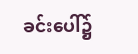ခင်းပေါ်၌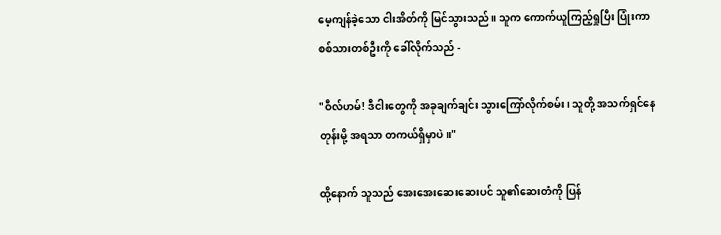မေ့ကျန်ခဲ့သော ငါးအိတ်ကို မြင်သွားသည်။ သူက ကောက်ယူကြည့်ရှုပြီး ပြုံးကာ စစ်သားတစ်ဦးကို ခေါ်လိုက်သည် -

"ဝီလ်ဟမ်! ဒီငါးတွေကို အခုချက်ချင်း သွားကြော်လိုက်စမ်း၊ သူတို့ အသက်ရှင်နေတုန်းမို့ အရသာ တကယ်ရှိမှာပဲ။"

ထို့နောက် သူသည် အေးအေးဆေးဆေးပင် သူ၏ဆေးတံကို ပြန်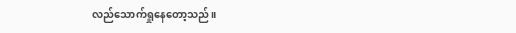လည်သောက်ရှုနေတော့သည်။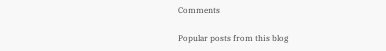Comments

Popular posts from this blog